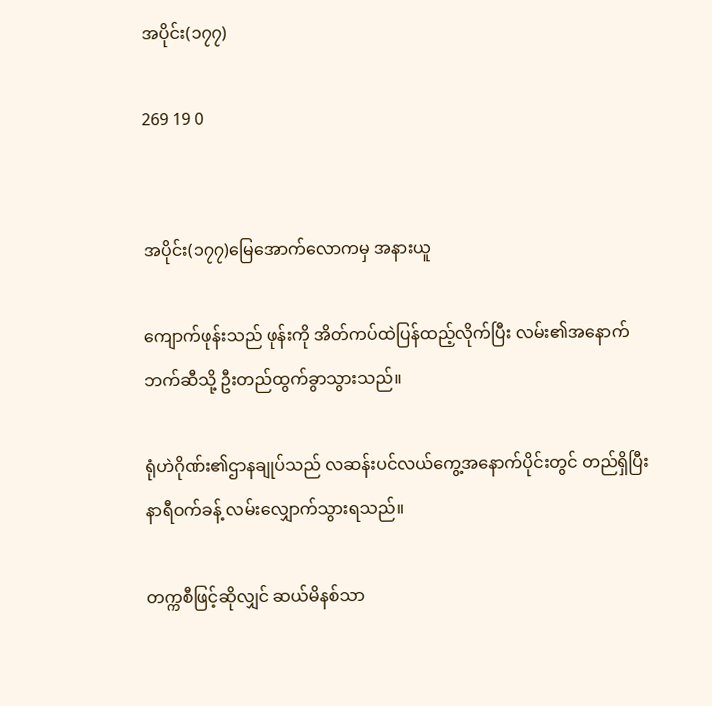အပိုင်း(၁၇၇)

269 19 0


အပိုင်း(၁၇၇)မြေအောက်လောကမှ အနားယူ

ကျောက်ဖုန်းသည် ဖုန်းကို အိတ်ကပ်ထဲပြန်ထည့်လိုက်ပြီး လမ်း၏အနောက်ဘက်ဆီသို့ ဦးတည်ထွက်ခွာသွားသည်။

ရုံဟဲဂိုဏ်း၏ဌာနချုပ်သည် လဆန်းပင်လယ်ကွေ့အနောက်ပိုင်းတွင် တည်ရှိပြီး နာရီဝက်ခန့် လမ်းလျှောက်သွားရသည်။

တက္ကစီဖြင့်ဆိုလျှင် ဆယ်မိနစ်သာ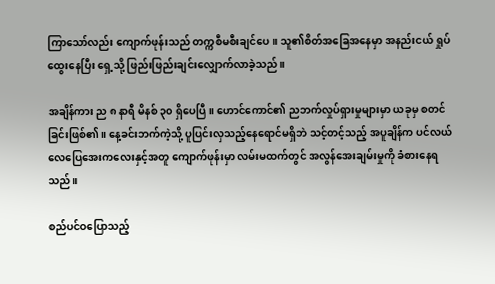ကြာသော်လည်း ကျောက်ဖုန်းသည် တက္ကစီမစီးချင်ပေ။ သူ၏စိတ်အခြေအနေမှာ အနည်းငယ် ရှုပ်ထွေးနေပြီး ရှေ့သို့ ဖြည်းဖြည်းချင်းလျှောက်လာခဲ့သည်။

အချိန်ကား ည ၈ နာရီ မိနစ် ၃၀ ရှိပေပြီ။ ဟောင်ကောင်၏ ညဘက်လှုပ်ရှားမှုများမှာ ယခုမှ စတင်ခြင်းဖြစ်၏။ နေ့ခင်းဘက်ကဲ့သို့ ပူပြင်းလှသည့်နေရောင်မရှိဘဲ သင့်တင့်သည့် အပူချိန်က ပင်လယ်လေပြေအေးကလေးနှင့်အတူ ကျောက်ဖုန်းမှာ လမ်းမထက်တွင် အလွန်အေးချမ်းမှုကို ခံစားနေရသည်။

စည်ပင်ဝပြောသည့်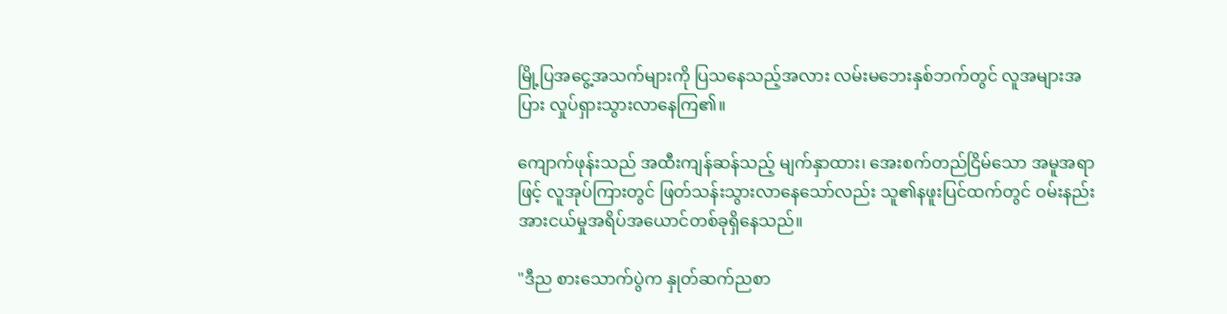မြို့ပြအငွေ့အသက်များကို ပြသနေသည့်အလား လမ်းမဘေးနှစ်ဘက်တွင် လူအများအပြား လှုပ်ရှားသွားလာနေကြ၏။

ကျောက်ဖုန်းသည် အထီးကျန်ဆန်သည့် မျက်နှာထား၊ အေးစက်တည်ငြိမ်သော အမူအရာဖြင့် လူအုပ်ကြားတွင် ဖြတ်သန်းသွားလာနေသော်လည်း သူ၏နဖူးပြင်ထက်တွင် ဝမ်းနည်းအားငယ်မှုအရိပ်အယောင်တစ်ခုရှိနေသည်။

"ဒီည စားသောက်ပွဲက နှုတ်ဆက်ညစာ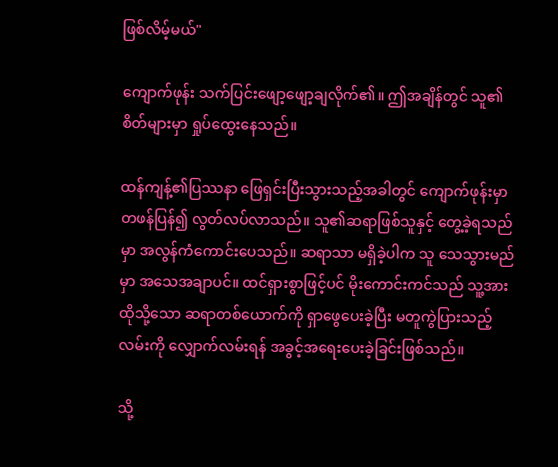ဖြစ်လိမ့်မယ်"

ကျောက်ဖုန်း သက်ပြင်းဖျော့ဖျော့ချလိုက်၏။ ဤအချိန်တွင် သူ၏စိတ်များမှာ ရှုပ်ထွေးနေသည်။

ထန်ကျန့်၏ပြဿနာ ဖြေရှင်းပြီးသွားသည့်အခါတွင် ကျောက်ဖုန်းမှာ တဖန်ပြန်၍ လွတ်လပ်လာသည်။ သူ၏ဆရာဖြစ်သူနှင့် တွေ့ခဲ့ရသည်မှာ အလွန်ကံကောင်းပေသည်။ ဆရာသာ မရှိခဲ့ပါက သူ သေသွားမည်မှာ အသေအချာပင်။ ထင်ရှားစွာဖြင့်ပင် မိုးကောင်းကင်သည် သူ့အား ထိုသို့သော ဆရာတစ်ယောက်ကို ရှာဖွေပေးခဲ့ပြီး မတူကွဲပြားသည့် လမ်းကို လျှောက်လမ်းရန် အခွင့်အရေးပေးခဲ့ခြင်းဖြစ်သည်။

သို့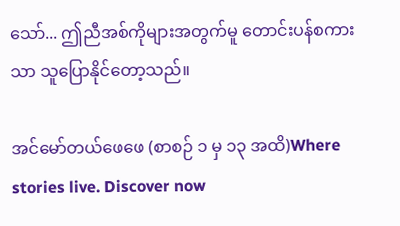သော်... ဤညီအစ်ကိုများအတွက်မူ တောင်းပန်စကားသာ သူပြောနိုင်တော့သည်။

အင်မော်တယ်ဖေဖေ (စာစဉ် ၁ မှ ၁၃ အထိ)Where stories live. Discover now